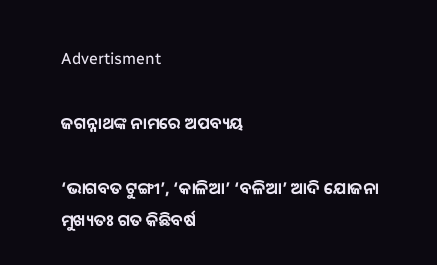Advertisment

ଜଗନ୍ନାଥଙ୍କ ନାମରେ ଅପବ୍ୟୟ

‘ଭାଗବତ ଟୁଙ୍ଗୀ’, ‘କାଳିଆ’ ‘ବଳିଆ’ ଆଦି ଯୋଜନା ମୁଖ୍ୟତଃ ଗତ କିଛିବର୍ଷ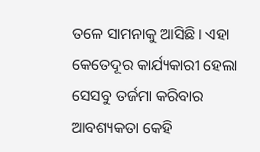ତଳେ ସାମନାକୁ ଆସିଛି। ଏହା କେତେଦୂର କାର୍ଯ୍ୟକାରୀ ହେଲା ସେସବୁ ତର୍ଜମା କରିବାର ଆବଶ୍ୟକତା କେହି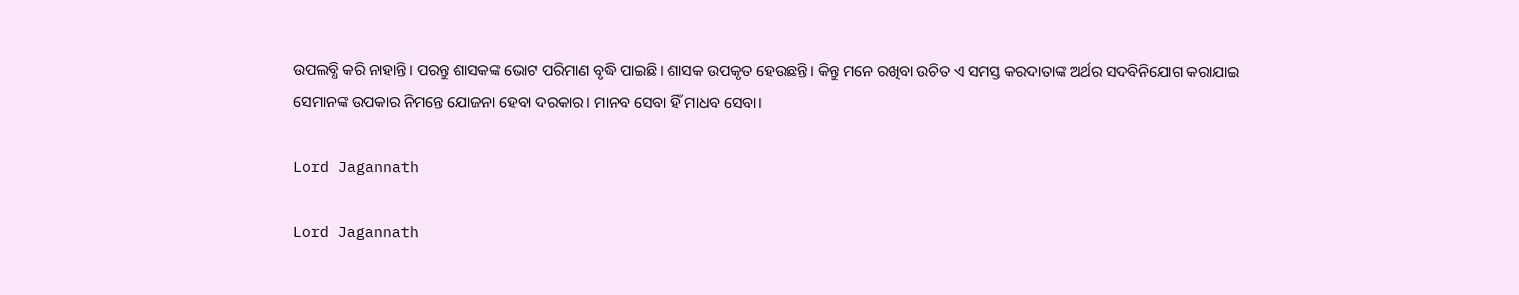ଉପଲବ୍ଧି କରି ନାହାନ୍ତି। ପରନ୍ତୁ ଶାସକଙ୍କ ଭୋଟ ପରିମାଣ ବୃଦ୍ଧି ପାଇଛି। ଶାସକ ଉପକୃତ ହେଉଛନ୍ତି। କିନ୍ତୁ ମନେ ରଖିବା ଉଚିତ ଏ ସମସ୍ତ କରଦାତାଙ୍କ ଅର୍ଥର ସଦବିନିଯୋଗ କରାଯାଇ ସେମାନଙ୍କ ଉପକାର ନିମନ୍ତେ ଯୋଜନା ହେବା ଦରକାର। ମାନବ ସେବା ହିଁ ମାଧବ ସେବା।

Lord Jagannath

Lord Jagannath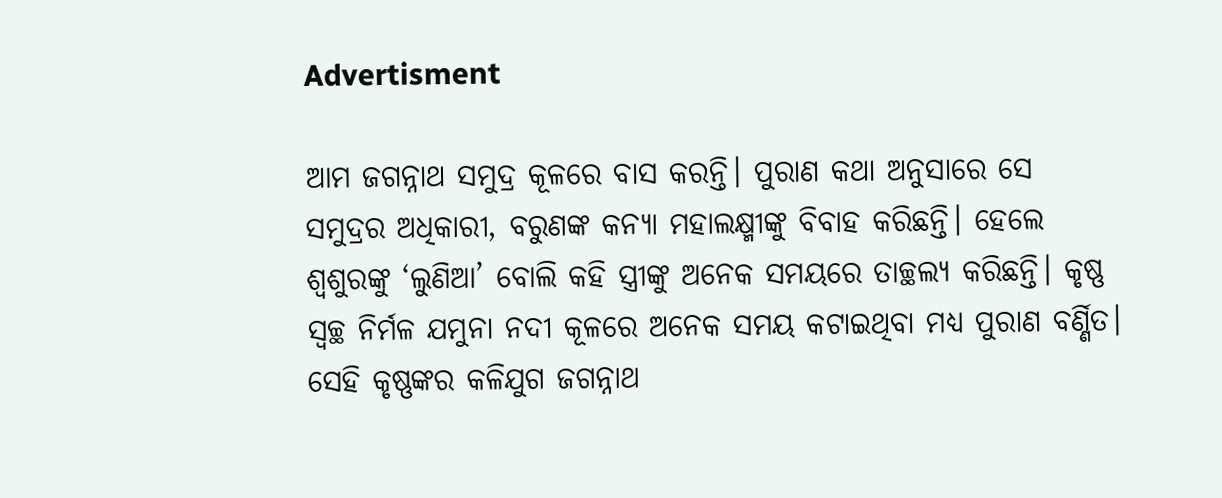Advertisment

ଆମ ଜଗନ୍ନାଥ ସମୁଦ୍ର କୂଳରେ ବାସ କରନ୍ତି। ପୁରାଣ କଥା ଅନୁସାରେ ସେ ସମୁଦ୍ରର ଅଧିକାରୀ, ବରୁଣଙ୍କ କନ୍ୟା ମହାଲକ୍ଷ୍ମୀଙ୍କୁ ବିବାହ କରିଛନ୍ତି। ହେଲେ ଶ୍ୱଶୁରଙ୍କୁ ‘ଲୁଣିଆ’ ବୋଲି କହି ସ୍ତ୍ରୀଙ୍କୁ ଅନେକ ସମୟରେ ତାଚ୍ଛଲ୍ୟ କରିଛନ୍ତି। କୃଷ୍ଣ ସ୍ୱଚ୍ଛ ନିର୍ମଳ ଯମୁନା ନଦୀ କୂଳରେ ଅନେକ ସମୟ କଟାଇଥିବା ମଧ୍ୟ ପୁରାଣ ବର୍ଣ୍ଣିତ। ସେହି କୃଷ୍ଣଙ୍କର କଳିଯୁଗ ଜଗନ୍ନାଥ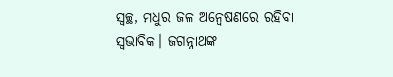ସ୍ୱଚ୍ଛ, ମଧୁର ଜଳ ଅନ୍ୱେଷଣରେ ରହିବା ସ୍ୱଭାବିକ। ଜଗନ୍ନାଥଙ୍କ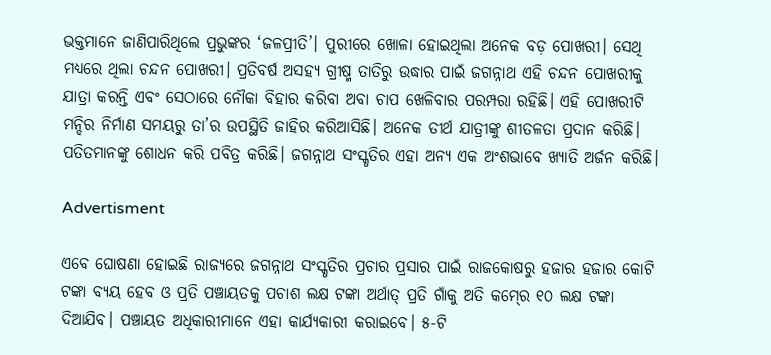ଭକ୍ତମାନେ ଜାଣିପାରିଥିଲେ ପ୍ରଭୁଙ୍କର ‘ଜଳପ୍ରୀତି’। ପୁରୀରେ ଖୋଳା ହୋଇଥିଲା ଅନେକ ବଡ଼ ପୋଖରୀ। ସେଥି ମଧ୍ୟରେ ଥିଲା ଚନ୍ଦନ ପୋଖରୀ। ପ୍ରତିବର୍ଷ ଅସହ୍ୟ ଗ୍ରୀଷ୍ମ ତାତିରୁ ଉଦ୍ଧାର ପାଇଁ ଜଗନ୍ନାଥ ଏହି ଚନ୍ଦନ ପୋଖରୀକୁ ଯାତ୍ରା କରନ୍ତି ଏବଂ ସେଠାରେ ନୌକା ବିହାର କରିବା ଅବା ଚାପ ଖେଳିବାର ପରମ୍ପରା ରହିଛି। ଏହି ପୋଖରୀଟି ମନ୍ଦିର ନିର୍ମାଣ ସମୟରୁ ତା’ର ଉପସ୍ଥିତି ଜାହିର କରିଆସିଛି। ଅନେକ ତୀର୍ଥ ଯାତ୍ରୀଙ୍କୁ ଶୀତଳତା ପ୍ରଦାନ କରିଛି। ପତିତମାନଙ୍କୁ ଶୋଧନ କରି ପବିତ୍ର କରିଛି। ଜଗନ୍ନାଥ ସଂସ୍କୃତିର ଏହା ଅନ୍ୟ ଏକ ଅଂଶଭାବେ ଖ୍ୟାତି ଅର୍ଜନ କରିଛି।

Advertisment

ଏବେ ଘୋଷଣା ହୋଇଛି ରାଜ୍ୟରେ ଜଗନ୍ନାଥ ସଂସ୍କୃତିର ପ୍ରଚାର ପ୍ରସାର ପାଇଁ ରାଜକୋଷରୁ ହଜାର ହଜାର କୋଟି ଟଙ୍କା ବ୍ୟୟ ହେବ ଓ ପ୍ରତି ପଞ୍ଚାୟତକୁ ପଚାଶ ଲକ୍ଷ ଟଙ୍କା ଅର୍ଥାତ୍‍ ପ୍ରତି ଗାଁକୁ ଅତି କମ୍‍ରେ ୧୦ ଲକ୍ଷ ଟଙ୍କା ଦିଆଯିବ। ପଞ୍ଚାୟତ ଅଧିକାରୀମାନେ ଏହା କାର୍ଯ୍ୟକାରୀ କରାଇବେ। ୫-ଟି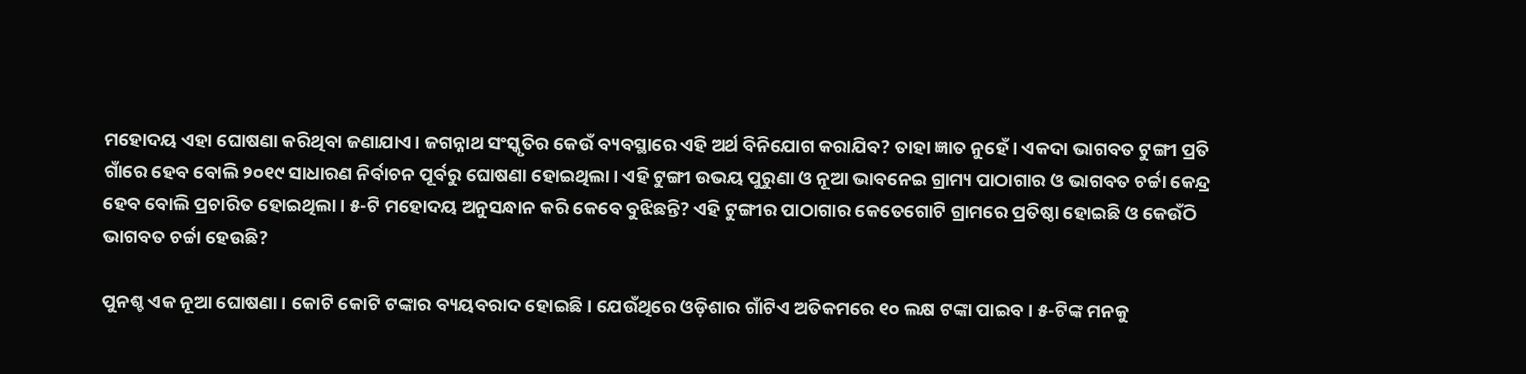ମହୋଦୟ ଏହା ଘୋଷଣା କରିଥିବା ଜଣାଯାଏ। ଜଗନ୍ନାଥ ସଂସ୍କୃତିର କେଉଁ ବ୍ୟବସ୍ଥାରେ ଏହି ଅର୍ଥ ବିନିଯୋଗ କରାଯିବ? ତାହା ଜ୍ଞାତ ନୁହେଁ। ଏକଦା ଭାଗବତ ଟୁଙ୍ଗୀ ପ୍ରତି ଗାଁରେ ହେବ ବୋଲି ୨୦୧୯ ସାଧାରଣ ନିର୍ବାଚନ ପୂର୍ବରୁ ଘୋଷଣା ହୋଇଥିଲା। ଏହି ଟୁଙ୍ଗୀ ଉଭୟ ପୁରୁଣା ଓ ନୂଆ ଭାବନେଇ ଗ୍ରାମ୍ୟ ପାଠାଗାର ଓ ଭାଗବତ ଚର୍ଚ୍ଚା କେନ୍ଦ୍ର ହେବ ବୋଲି ପ୍ରଚାରିତ ହୋଇଥିଲା। ୫-ଟି ମହୋଦୟ ଅନୁସନ୍ଧାନ କରି କେବେ ବୁଝିଛନ୍ତି? ଏହି ଟୁଙ୍ଗୀର ପାଠାଗାର କେତେଗୋଟି ଗ୍ରାମରେ ପ୍ରତିଷ୍ଠା ହୋଇଛି ଓ କେଉଁଠି ଭାଗବତ ଚର୍ଚ୍ଚା ହେଉଛି?

ପୁନଶ୍ଚ ଏକ ନୂଆ ଘୋଷଣା। କୋଟି କୋଟି ଟଙ୍କାର ବ୍ୟୟବରାଦ ହୋଇଛି। ଯେଉଁଥିରେ ଓଡ଼ିଶାର ଗାଁଟିଏ ଅତିକମରେ ୧୦ ଲକ୍ଷ ଟଙ୍କା ପାଇବ। ୫-ଟିଙ୍କ ମନକୁ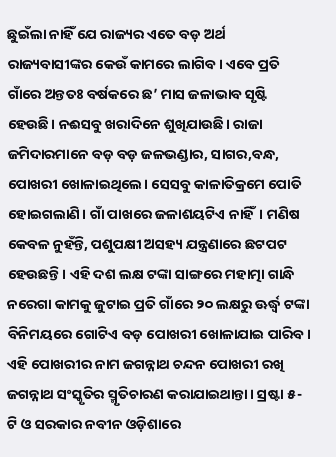ଛୁଇଁଲା ନାହିଁ ଯେ ରାଜ୍ୟର ଏତେ ବଡ଼ ଅର୍ଥ ରାଜ୍ୟବାସୀଙ୍କର କେଉଁ କାମରେ ଲାଗିବ। ଏବେ ପ୍ରତି ଗାଁରେ ଅନ୍ତତଃ ବର୍ଷକରେ ଛ’ ମାସ ଜଳାଭାବ ସୃଷ୍ଟି ହେଉଛି। ନଈସବୁ ଖରାଦିନେ ଶୁଖିଯାଉଛି। ରାଜା ଜମିଦାରମାନେ ବଡ଼ ବଡ଼ ଜଳଭଣ୍ଡାର, ସାଗର,ବନ୍ଧ, ପୋଖରୀ ଖୋଳାଇଥିଲେ। ସେସବୁ କାଳାତିକ୍ରମେ ପୋତି ହୋଇଗଲାଣି। ଗାଁ ପାଖରେ ଜଳାଶୟଟିଏ ନାହିଁ। ମଣିଷ କେବଳ ନୁହଁନ୍ତି, ପଶୁପକ୍ଷୀ ଅସହ୍ୟ ଯନ୍ତ୍ରଣାରେ ଛଟପଟ ହେଉଛନ୍ତି। ଏହି ଦଶ ଲକ୍ଷ ଟଙ୍କା ସାଙ୍ଗରେ ମହାତ୍ମା ଗାନ୍ଧି ନରେଗା କାମକୁ ଜୁଟାଇ ପ୍ରତି ଗାଁରେ ୨୦ ଲକ୍ଷରୁ ଊର୍ଦ୍ଧ୍ୱ ଟଙ୍କା ବିନିମୟରେ ଗୋଟିଏ ବଡ଼ ପୋଖରୀ ଖୋଳାଯାଇ ପାରିବ। ଏହି ପୋଖରୀର ନାମ ଜଗନ୍ନାଥ ଚନ୍ଦନ ପୋଖରୀ ରଖି ଜଗନ୍ନାଥ ସଂସ୍କୃତିର ସ୍ମୃତିଚାରଣ କରାଯାଇଥାନ୍ତା। ସ୍ରଷ୍ଟା ୫-ଟି ଓ ସରକାର ନବୀନ ଓଡ଼ିଶାରେ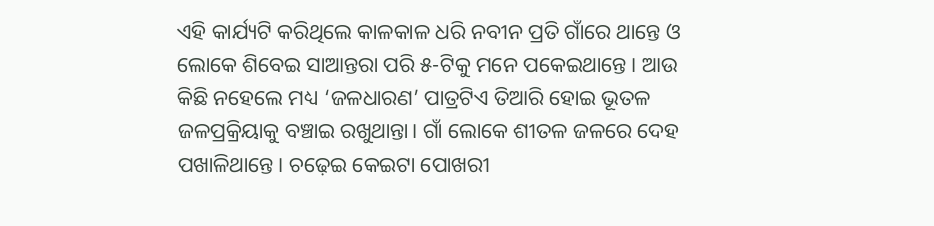ଏହି କାର୍ଯ୍ୟଟି କରିଥିଲେ କାଳକାଳ ଧରି ନବୀନ ପ୍ରତି ଗାଁରେ ଥାନ୍ତେ ଓ ଲୋକେ ଶିବେଇ ସାଆନ୍ତରା ପରି ୫-ଟିକୁ ମନେ ପକେଇଥାନ୍ତେ। ଆଉ କିଛି ନହେଲେ ମଧ୍ୟ ‘ଜଳଧାରଣ’ ପାତ୍ରଟିଏ ତିଆରି ହୋଇ ଭୂତଳ ଜଳପ୍ରକ୍ରିୟାକୁ ବଞ୍ଚାଇ ରଖୁଥାନ୍ତା। ଗାଁ ଲୋକେ ଶୀତଳ ଜଳରେ ଦେହ ପଖାଳିଥାନ୍ତେ। ଚଢ଼େଇ କେଇଟା ପୋଖରୀ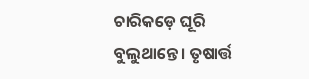ଚାରିକଡ଼େ ଘୂରି ବୁଲୁଥାନ୍ତେ। ତୃଷାର୍ତ୍ତ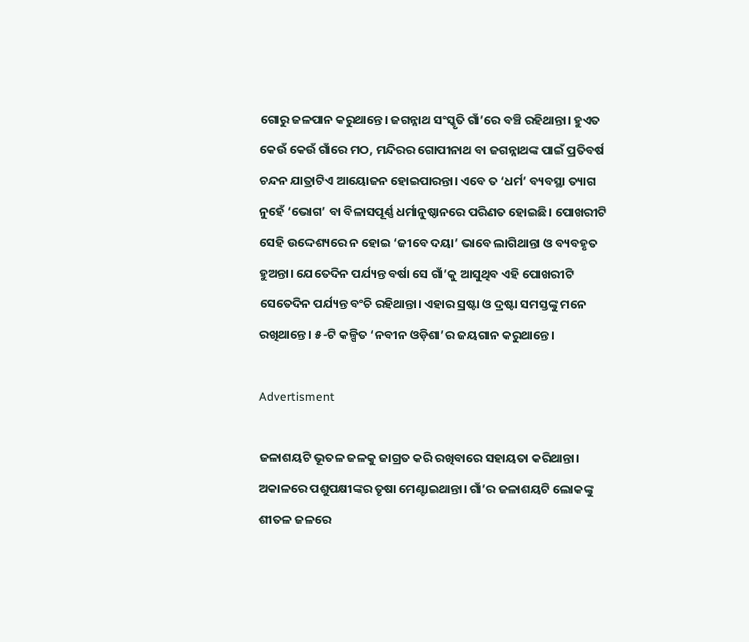ଗୋରୁ ଜଳପାନ କରୁଥାନ୍ତେ। ଜଗନ୍ନାଥ ସଂସ୍କୃତି ଗାଁ’ରେ ବଞ୍ଚି ରହିଥାନ୍ତା। ହୁଏତ କେଉଁ କେଉଁ ଗାଁରେ ମଠ, ମନ୍ଦିରର ଗୋପୀନାଥ ବା ଜଗନ୍ନାଥଙ୍କ ପାଇଁ ପ୍ରତିବର୍ଷ ଚନ୍ଦନ ଯାତ୍ରାଟିଏ ଆୟୋଜନ ହୋଇପାରନ୍ତା। ଏବେ ତ ‘ଧର୍ମ’ ବ୍ୟବସ୍ଥା ତ୍ୟାଗ ନୁହେଁ ‘ଭୋଗ’ ବା ବିଳାସପୂର୍ଣ୍ଣ ଧର୍ମାନୁଷ୍ଠାନରେ ପରିଣତ ହୋଇଛି। ପୋଖରୀଟି ସେହି ଉଦ୍ଦେଶ୍ୟରେ ନ ହୋଇ ‘ଜୀବେ ଦୟା’ ଭାବେ ଲାଗିଥାନ୍ତା ଓ ବ୍ୟବହୃତ ହୁଅନ୍ତା। ଯେତେଦିନ ପର୍ଯ୍ୟନ୍ତ ବର୍ଷା ସେ ଗାଁ’କୁ ଆସୁଥିବ ଏହି ପୋଖରୀଟି ସେତେଦିନ ପର୍ଯ୍ୟନ୍ତ ବଂଚି ରହିଥାନ୍ତା। ଏହାର ସ୍ରଷ୍ଟା ଓ ଦ୍ରଷ୍ଟା ସମସ୍ତଙ୍କୁ ମନେ ରଖିଥାନ୍ତେ। ୫-ଟି କଳ୍ପିତ ‘ନବୀନ ଓଡ଼ିଶା’ର ଜୟଗାନ କରୁଥାନ୍ତେ।

Advertisment

ଜଳାଶୟଟି ଭୂତଳ ଜଳକୁ ଜାଗ୍ରତ କରି ରଖିବାରେ ସହାୟତା କରିଥାନ୍ତା। ଅକାଳରେ ପଶୁପକ୍ଷୀଙ୍କର ତୃଷା ମେଣ୍ଟାଇଥାନ୍ତା। ଗାଁ’ର ଜଳାଶୟଟି ଲୋକଙ୍କୁ ଶୀତଳ ଜଳରେ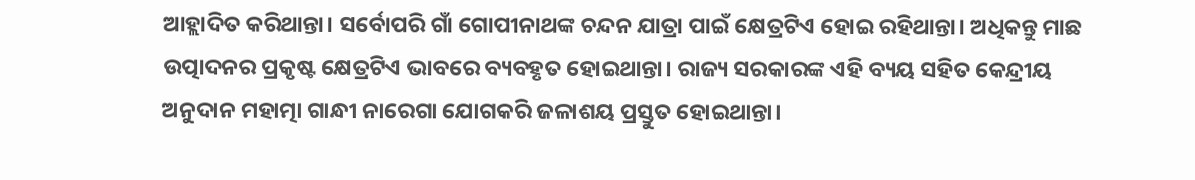ଆହ୍ଲାଦିତ କରିଥାନ୍ତା। ସର୍ବୋପରି ଗାଁ ଗୋପୀନାଥଙ୍କ ଚନ୍ଦନ ଯାତ୍ରା ପାଇଁ କ୍ଷେତ୍ରଟିଏ ହୋଇ ରହିଥାନ୍ତା। ଅଧିକନ୍ତୁ ମାଛ ଉତ୍ପାଦନର ପ୍ରକୃଷ୍ଟ କ୍ଷେତ୍ରଟିଏ ଭାବରେ ବ୍ୟବହୃତ ହୋଇଥାନ୍ତା। ରାଜ୍ୟ ସରକାରଙ୍କ ଏହି ବ୍ୟୟ ସହିତ କେନ୍ଦ୍ରୀୟ ଅନୁଦାନ ମହାତ୍ମା ଗାନ୍ଧୀ ନାରେଗା ଯୋଗକରି ଜଳାଶୟ ପ୍ରସ୍ତୁତ ହୋଇଥାନ୍ତା।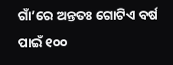ଗାଁ’ରେ ଅନ୍ତତଃ ଗୋଟିଏ ବର୍ଷ ପାଇଁ ୧୦୦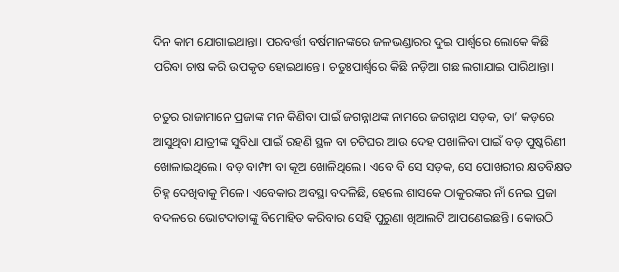ଦିନ କାମ ଯୋଗାଇଥାନ୍ତା। ପରବର୍ତ୍ତୀ ବର୍ଷମାନଙ୍କରେ ଜଳଭଣ୍ଡାରର ଦୁଇ ପାର୍ଶ୍ୱରେ ଲୋକେ କିଛି ପରିବା ଚାଷ କରି ଉପକୃତ ହୋଇଥାନ୍ତେ। ଚତୁଃପାର୍ଶ୍ୱରେ କିଛି ନଡ଼ିଆ ଗଛ ଲଗାଯାଇ ପାରିଥାନ୍ତା।

ଚତୁର ରାଜାମାନେ ପ୍ରଜାଙ୍କ ମନ କିଣିବା ପାଇଁ ଜଗନ୍ନାଥଙ୍କ ନାମରେ ଜଗନ୍ନାଥ ସଡ଼କ, ତା’ କଡ଼ରେ ଆସୁଥିବା ଯାତ୍ରୀଙ୍କ ସୁବିଧା ପାଇଁ ରହଣି ସ୍ଥଳ ବା ଚଟିଘର ଆଉ ଦେହ ପଖାଳିବା ପାଇଁ ବଡ଼ ପୁଷ୍କରିଣୀ ଖୋଳାଇଥିଲେ। ବଡ଼ ବାମ୍ଫୀ ବା କୂଅ ଖୋଳିଥିଲେ। ଏବେ ବି ସେ ସଡ଼କ, ସେ ପୋଖରୀର କ୍ଷତବିକ୍ଷତ ଚିହ୍ନ ଦେଖିବାକୁ ମିଳେ। ଏବେକାର ଅବସ୍ଥା ବଦଳିଛି, ହେଲେ ଶାସକେ ଠାକୁରଙ୍କର ନାଁ ନେଇ ପ୍ରଜା ବଦଳରେ ଭୋଟଦାତାଙ୍କୁ ବିମୋହିତ କରିବାର ସେହି ପୁରୁଣା ଖିଆଲଟି ଆପଣେଇଛନ୍ତି। କୋଉଠି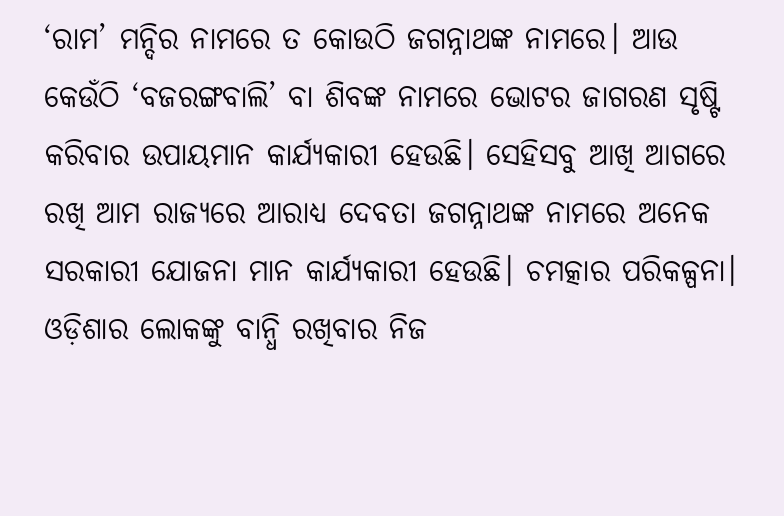‘ରାମ’ ମନ୍ଦିର ନାମରେ ତ କୋଉଠି ଜଗନ୍ନାଥଙ୍କ ନାମରେ। ଆଉ କେଉଁଠି ‘ବଜରଙ୍ଗବାଲି’ ବା ଶିବଙ୍କ ନାମରେ ଭୋଟର ଜାଗରଣ ସୃଷ୍ଟି କରିବାର ଉପାୟମାନ କାର୍ଯ୍ୟକାରୀ ହେଉଛି। ସେହିସବୁ ଆଖି ଆଗରେ ରଖି ଆମ ରାଜ୍ୟରେ ଆରାଧ୍ୟ ଦେବତା ଜଗନ୍ନାଥଙ୍କ ନାମରେ ଅନେକ ସରକାରୀ ଯୋଜନା ମାନ କାର୍ଯ୍ୟକାରୀ ହେଉଛି। ଚମତ୍କାର ପରିକଳ୍ପନା। ଓଡ଼ିଶାର ଲୋକଙ୍କୁ ବାନ୍ଧି ରଖିବାର ନିଜ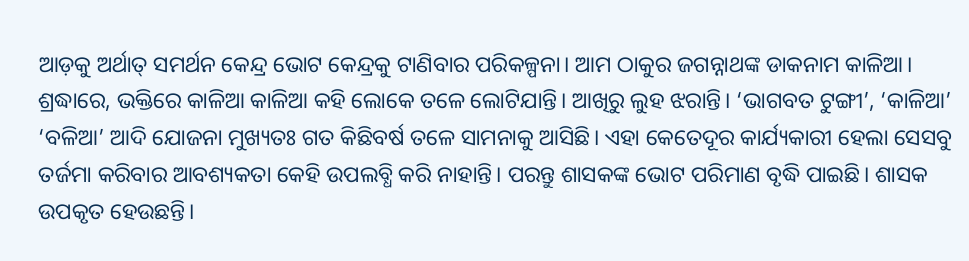ଆଡ଼କୁ ଅର୍ଥାତ୍‍ ସମର୍ଥନ କେନ୍ଦ୍ର ଭୋଟ କେନ୍ଦ୍ରକୁ ଟାଣିବାର ପରିକଳ୍ପନା। ଆମ ଠାକୁର ଜଗନ୍ନାଥଙ୍କ ଡାକନାମ କାଳିଆ। ଶ୍ରଦ୍ଧାରେ, ଭକ୍ତିରେ କାଳିଆ କାଳିଆ କହି ଲୋକେ ତଳେ ଲୋଟିଯାନ୍ତି। ଆଖିରୁ ଲୁହ ଝରାନ୍ତି। ‘ଭାଗବତ ଟୁଙ୍ଗୀ’, ‘କାଳିଆ’ ‘ବଳିଆ’ ଆଦି ଯୋଜନା ମୁଖ୍ୟତଃ ଗତ କିଛିବର୍ଷ ତଳେ ସାମନାକୁ ଆସିଛି। ଏହା କେତେଦୂର କାର୍ଯ୍ୟକାରୀ ହେଲା ସେସବୁ ତର୍ଜମା କରିବାର ଆବଶ୍ୟକତା କେହି ଉପଲବ୍ଧି କରି ନାହାନ୍ତି। ପରନ୍ତୁ ଶାସକଙ୍କ ଭୋଟ ପରିମାଣ ବୃଦ୍ଧି ପାଇଛି। ଶାସକ ଉପକୃତ ହେଉଛନ୍ତି।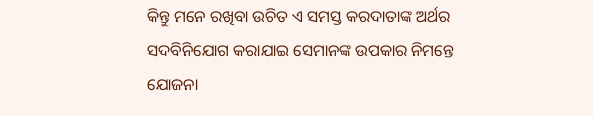କିନ୍ତୁ ମନେ ରଖିବା ଉଚିତ ଏ ସମସ୍ତ କରଦାତାଙ୍କ ଅର୍ଥର ସଦବିନିଯୋଗ କରାଯାଇ ସେମାନଙ୍କ ଉପକାର ନିମନ୍ତେ ଯୋଜନା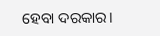ହେବା ଦରକାର।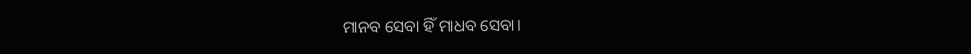ମାନବ ସେବା ହିଁ ମାଧବ ସେବା।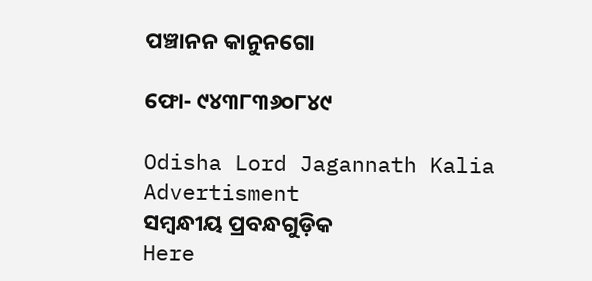ପଞ୍ଚାନନ କାନୁନଗୋ

ଫୋ- ୯୪୩୮୩୬୦୮୪୯

Odisha Lord Jagannath Kalia
Advertisment
ସମ୍ବନ୍ଧୀୟ ପ୍ରବନ୍ଧଗୁଡ଼ିକ
Here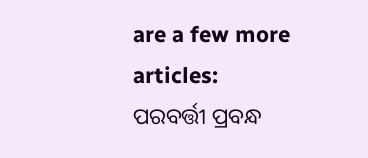are a few more articles:
ପରବର୍ତ୍ତୀ ପ୍ରବନ୍ଧ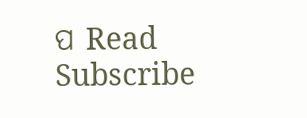ପ Read
Subscribe